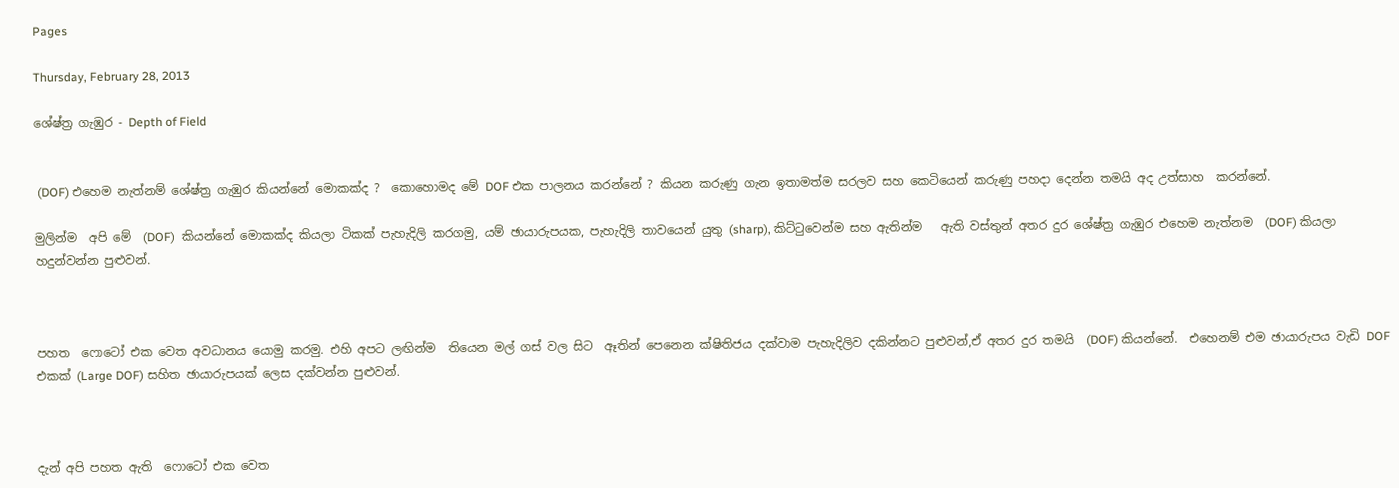Pages

Thursday, February 28, 2013

ශේෂ්ත්‍ර ගැඹුර - Depth of Field


 (DOF) එහෙම නැත්නම් ශේෂ්ත්‍ර ගැඹුර කියන්නේ මොකක්ද ?  කොහොමද මේ DOF එක පාලනය කරන්නේ ? කියන කරුණු ගැන ඉතාමත්ම සරලව සහ කෙටියෙන් කරුණු පහදා දෙන්න තමයි අද උත්සාහ  කරන්නේ.

මුලින්ම  අපි මේ  (DOF)  කියන්නේ මොකක්ද කියලා ටිකක් පැහැදිලි කරගමු, යම් ඡායාරුපයක, පැහැදිලි තාවයෙන් යුතු (sharp), කිට්ටුවෙන්ම සහ ඇතින්ම   ඇති වස්තුන් අතර දුර ශේෂ්ත්‍ර ගැඹුර එහෙම නැත්නම  (DOF) කියලා හදුන්වන්න පුළුවන්.



පහත  ෆොටෝ එක වෙත අවධානය යොමු කරමු. එහි අපට ලඟින්ම  තියෙන මල් ගස් වල සිට  ඈතින් පෙනෙන ක්ෂිතිජය දක්වාම පැහැදිලිව දකින්නට පුළුවන්,ඒ අතර දුර තමයි  (DOF) කියන්නේ.  එහෙනම් එම ඡායාරුපය වැඩි DOF එකක් (Large DOF) සහිත ඡායාරුපයක් ලෙස දක්වන්න පුළුවන්.



දැන් අපි පහත ඇති  ෆොටෝ එක වෙත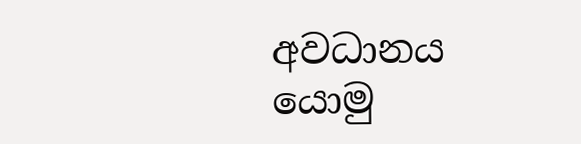අවධානය යොමු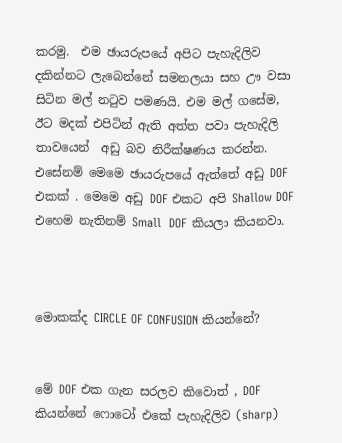කරමු.  එම ඡායරුපයේ අපිට පැහැදිලිව දකින්නට ලැබෙන්නේ සමනලයා සහ ඌ වසා සිටින මල් නටුව පමණයි. එම මල් ගසේම, ඊට මදක් එපිටින් ඇති අත්ත පවා පැහැදිලි තාවයෙන්  අඩු බව නිරීක්ෂණය කරන්න. එසේනම් මෙමෙ ඡායරුපයේ ඇත්තේ අඩු DOF එකක් . මෙමෙ අඩු DOF එකට අපි Shallow DOF එහෙම නැතිනම් Small  DOF කියලා කියනවා.



මොකක්ද CIRCLE OF CONFUSION කියන්නේ?


මේ DOF එක ගැන සරලව කිවොත් , DOF  කියන්නේ ෆොටෝ එකේ පැහැදිලිව (sharp)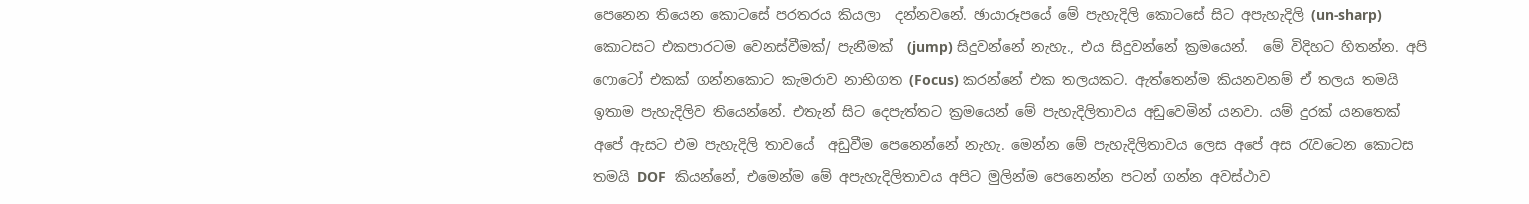පෙනෙන තියෙන කොටසේ පරතරය කියලා  දන්නවනේ. ඡායාරූපයේ මේ පැහැදිලි කොටසේ සිට අපැහැදිලි (un-sharp) කොටසට එකපාරටම වෙනස්වීමක්/ පැනීමක්  (jump) සිදුවන්නේ නැහැ., එය සිදුවන්නේ ක්‍රමයෙන්.  මේ විදිහට හිතන්න. අපි ෆොටෝ එකක් ගන්නකොට කැමරාව නාභිගත (Focus) කරන්නේ එක තලයකට. ඇත්තෙන්ම කියනවනම් ඒ තලය තමයි ඉතාම පැහැදිලිව තියෙන්නේ. එතැන් සිට දෙපැත්තට ක්‍රමයෙන් මේ පැහැදිලිතාවය අඩුවෙමින් යනවා. යම් දුරක් යනතෙක් අපේ ඇසට එම පැහැදිලි තාවයේ  අඩුවීම පෙනෙන්නේ නැහැ. මෙන්න මේ පැහැදිලිතාවය ලෙස අපේ අස රැවටෙන කොටස තමයි DOF  කියන්නේ, එමෙන්ම මේ අපැහැදිලිතාවය අපිට මුලින්ම පෙනෙන්න පටන් ගන්න අවස්ථාව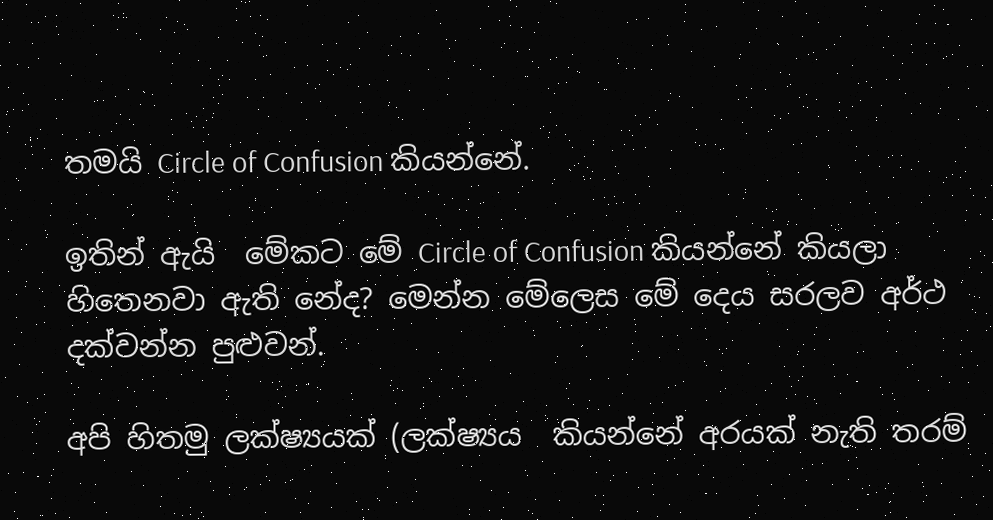තමයි Circle of Confusion කියන්නේ.

ඉතින් ඇයි  මේකට මේ Circle of Confusion කියන්නේ කියලා හිතෙනවා ඇති නේද? මෙන්න මේලෙස මේ දෙය සරලව අර්ථ දක්වන්න පුළුවන්.

අපි හිතමු ලක්ෂ්‍යයක් (ලක්ෂ්‍යය  කියන්නේ අරයක් නැති තරම්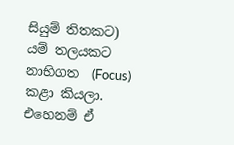සියුම් තිතකට) යම් තලයකට නාභිගත  (Focus) කළා කියලා. එහෙනම් ඒ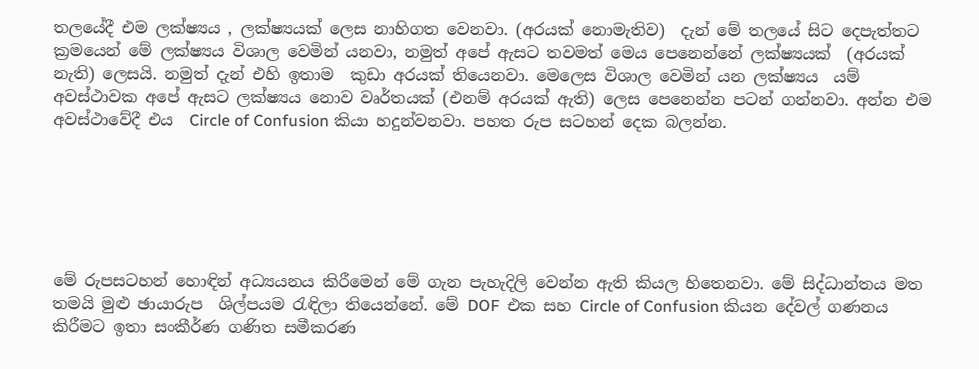තලයේදී එම ලක්ෂ්‍යය , ලක්ෂ්‍යයක් ලෙස නාහිගත වෙනවා. (අරයක් නොමැතිව)  දැන් මේ තලයේ සිට දෙපැත්තට ක්‍රමයෙන් මේ ලක්ෂ්‍යය විශාල වෙමින් යනවා, නමුත් අපේ ඇසට තවමත් මෙය පෙනෙන්නේ ලක්ෂ්‍යයක්  (අරයක් නැති) ලෙසයි. නමුත් දැන් එහි ඉතාම  කුඩා අරයක් තියෙනවා. මෙලෙස විශාල වෙමින් යන ලක්ෂ්‍යය  යම් අවස්ථාවක අපේ ඇසට ලක්ෂ්‍යය නොව වෘර්තයක් (එනම් අරයක් ඇති) ලෙස පෙනෙන්න පටන් ගන්නවා. අන්න එම අවස්ථාවේදී එය  Circle of Confusion කියා හදුන්වනවා. පහත රුප සටහන් දෙක බලන්න.






මේ රුපසටහන් හොඳින් අධ්‍යයනය කිරීමෙන් මේ ගැන පැහැදිලි වෙන්න ඇති කියල හිතෙනවා. මේ සිද්ධාන්තය මත තමයි මුළු ඡායාරුප  ශිල්පයම රැඳිලා තියෙන්නේ. මේ DOF  එක සහ Circle of Confusion කියන දේවල් ගණනය කිරීමට ඉතා සංකීර්ණ ගණිත සමීකරණ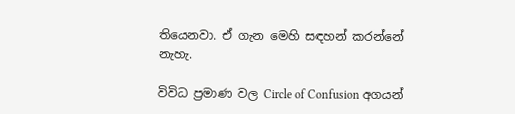තියෙනවා. ඒ ගැන මෙහි සඳහන් කරන්නේ නැහැ.

විවිධ ප්‍රමාණ වල Circle of Confusion අගයන්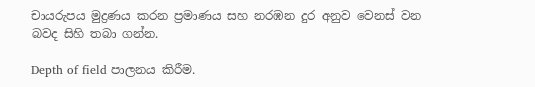චායරුපය මුද්‍රණය කරන ප්‍රමාණය සහ නරඹන දුර අනුව වෙනස් වන බවද සිහි තබා ගන්න.

Depth of field පාලනය කිරීම.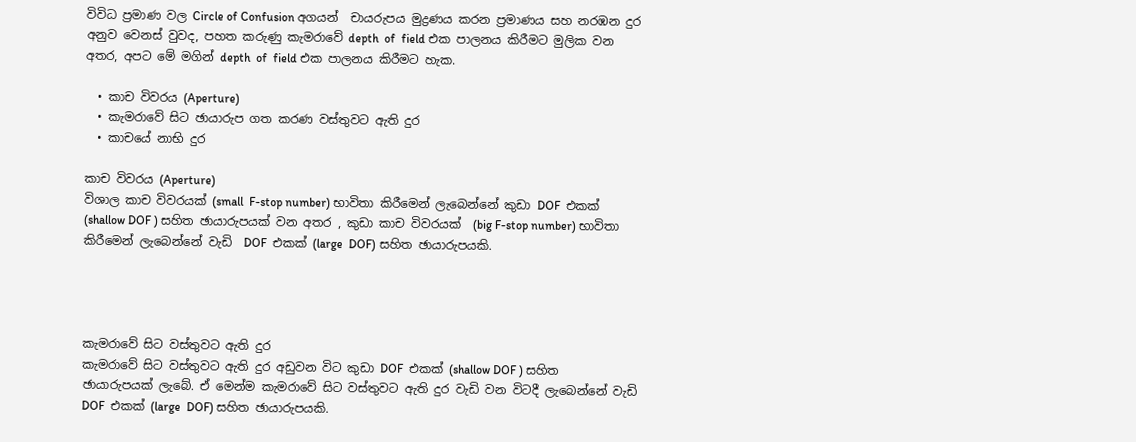විවිධ ප්‍රමාණ වල Circle of Confusion අගයන්  චායරුපය මුද්‍රණය කරන ප්‍රමාණය සහ නරඹන දුර අනුව වෙනස් වුවද, පහත කරුණු කැමරාවේ depth  of  field එක පාලනය කිරීමට මුලික වන අතර, අපට මේ මගින් depth  of  field එක පාලනය කිරීමට හැක.

  • කාච විවරය (Aperture)
  • කැමරාවේ සිට ඡායාරුප ගත කරණ වස්තුවට ඇති දුර
  • කාචයේ නාභි දුර

කාච විවරය (Aperture)
විශාල කාච විවරයක් (small  F-stop number) භාවිතා කිරීමෙන් ලැබෙන්නේ කුඩා DOF  එකක් (shallow DOF ) සහිත ඡායාරුපයක් වන අතර , කුඩා කාච විවරයක්  (big F-stop number) භාවිතා කිරීමෙන් ලැබෙන්නේ වැඩි  DOF  එකක් (large  DOF) සහිත ඡායාරුපයකි.




කැමරාවේ සිට වස්තුවට ඇති දුර
කැමරාවේ සිට වස්තුවට ඇති දුර අඩුවන විට කුඩා DOF  එකක් (shallow DOF ) සහිත ඡායාරුපයක් ලැබේ. ඒ මෙන්ම කැමරාවේ සිට වස්තුවට ඇති දුර වැඩි වන විටදී ලැබෙන්නේ වැඩි  DOF  එකක් (large  DOF) සහිත ඡායාරුපයකි.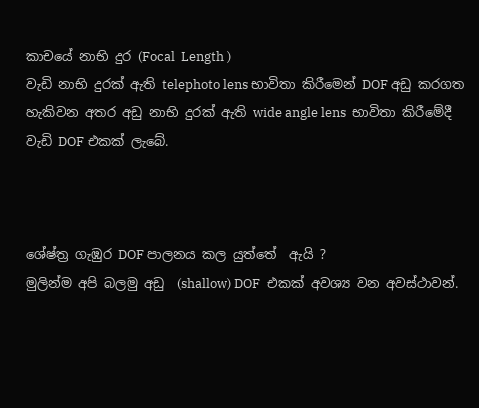කාචයේ නාභි දුර (Focal  Length )
වැඩි නාභි දුරක් ඇති telephoto lens භාවිතා කිරීමෙන් DOF අඩු කරගත හැකිවන අතර අඩු නාභි දුරක් ඇති wide angle lens  භාවිතා කිරීමේදී වැඩි DOF එකක් ලැබේ.



ශේෂ්ත්‍ර ගැඹුර DOF පාලනය කල යුත්තේ  ඇයි ?
මුලින්ම අපි බලමු අඩු  (shallow) DOF  එකක් අවශ්‍ය වන අවස්ථාවන්.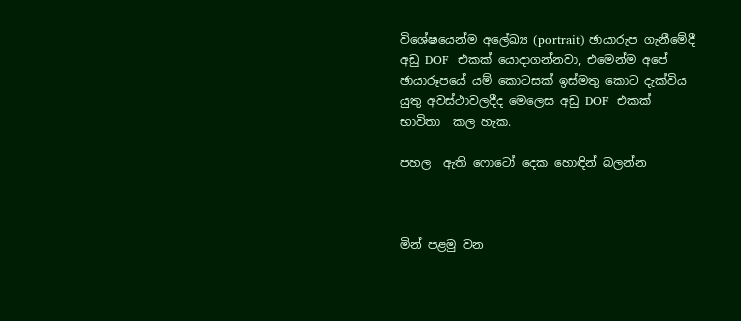විශේෂයෙන්ම අලේඛ්‍ය (portrait) ඡායාරුප ගැනීමේදී අඩු DOF  එකක් යොදාගන්නවා, එමෙන්ම අපේ ඡායාරූපයේ යම් කොටසක් ඉස්මතු කොට දැක්විය යුතු අවස්ථාවලදීද මෙලෙස අඩු DOF  එකක් භාවිතා  කල හැක.

පහල  ඇති ෆොටෝ දෙක හොඳින් බලන්න



මින් පළමු වන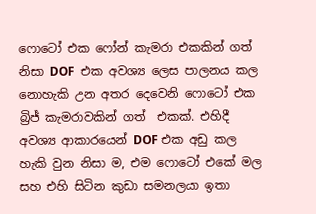ෆොටෝ එක ෆෝන් කැමරා එකකින් ගත් නිසා DOF  එක අවශ්‍ය ලෙස පාලනය කල නොහැකි උන අතර දෙවෙනි ෆොටෝ එක බ්‍රිජ් කැමරාවකින් ගත්  එකක්. එහිදී අවශ්‍ය ආකාරයෙන් DOF එක අඩු කල හැකි වුන නිසා ම, එම ෆොටෝ එකේ මල සහ එහි සිටින කුඩා සමනලයා ඉතා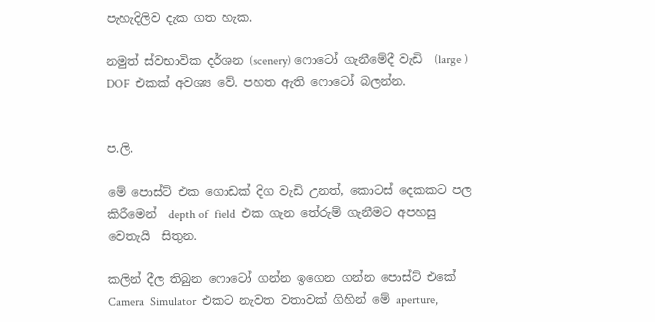පැහැදිලිව දැක ගත හැක.

නමුත් ස්වභාවික දර්ශන (scenery) ෆොටෝ ගැනීමේදී වැඩි  (large ) DOF  එකක් අවශ්‍ය වේ. පහත ඇති ෆොටෝ බලන්න.


ප.ලි.

මේ පොස්ට් එක ගොඩක් දිග වැඩි උනත්, කොටස් දෙකකට පල කිරීමෙන්  depth of  field  එක ගැන තේරුම් ගැනීමට අපහසු වෙතැයි  සිතුන.

කලින් දීල තිබුන ෆොටෝ ගන්න ඉගෙන ගන්න පොස්ට් එකේ Camera  Simulator  එකට නැවත වතාවක් ගිහින් මේ aperture,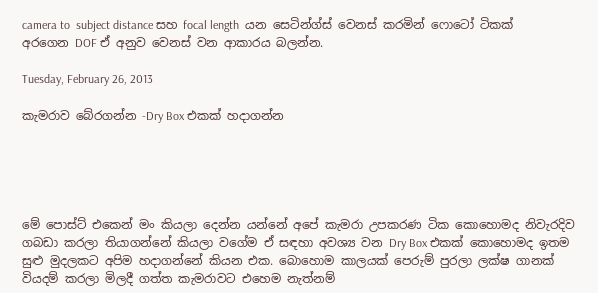camera to  subject distance සහ focal length  යන සෙටින්ග්ස් වෙනස් කරමින් ෆොටෝ ටිකක් අරගෙන DOF ඒ අනුව වෙනස් වන ආකාරය බලන්න.

Tuesday, February 26, 2013

කැමරාව බේරගන්න -Dry Box එකක් හදාගන්න





මේ පොස්ට් එකෙන් මං කියලා දෙන්න යන්නේ අපේ කැමරා උපකරණ ටික කොහොමද නිවැරදිව ගබඩා කරලා තියාගන්නේ කියලා වගේම ඒ සඳහා අවශ්‍ය වන Dry Box එකක් කොහොමද ඉතම සුළු මුදලකට අපිම හදාගන්නේ කියන එක. බොහොම කාලයක් පෙරුම් පුරලා ලක්ෂ ගානක් වියදම් කරලා මිලදී ගත්ත කැමරාවට එහෙම නැත්නම්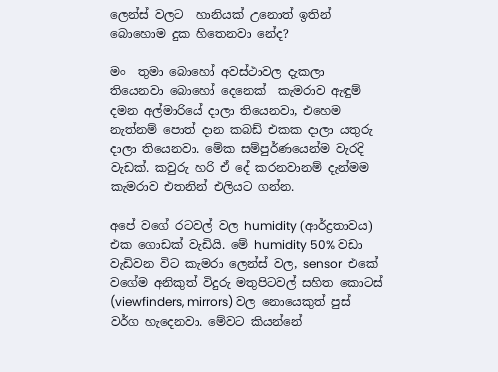ලෙන්ස් වලට  හානියක් උනොත් ඉතින් බොහොම දුක හිතෙනවා නේද?

මං  තුමා බොහෝ අවස්ථාවල දැකලා තියෙනවා බොහෝ දෙනෙක්  කැමරාව ඇඳුම් දමන අල්මාරියේ දාලා තියෙනවා, එහෙම නැත්නම් පොත් දාන කබඩ් එකක දාලා යතුරු දාලා තියෙනවා. මේක සම්පුර්ණයෙන්ම වැරදි වැඩක්. කවුරු හරි ඒ දේ කරනවානම් දැන්මම කැමරාව එතනින් එලියට ගන්න.

අපේ වගේ රටවල් වල humidity (ආර්ද්‍රතාවය) එක ගොඩක් වැඩියි. මේ humidity 50% වඩා වැඩිවන විට කැමරා ලෙන්ස් වල, sensor  එකේ වගේම අනිකුත් විදුරු මතුපිටවල් සහිත කොටස් (viewfinders, mirrors) වල නොයෙකුත් පුස් වර්ග හැදෙනවා. මේවට කියන්නේ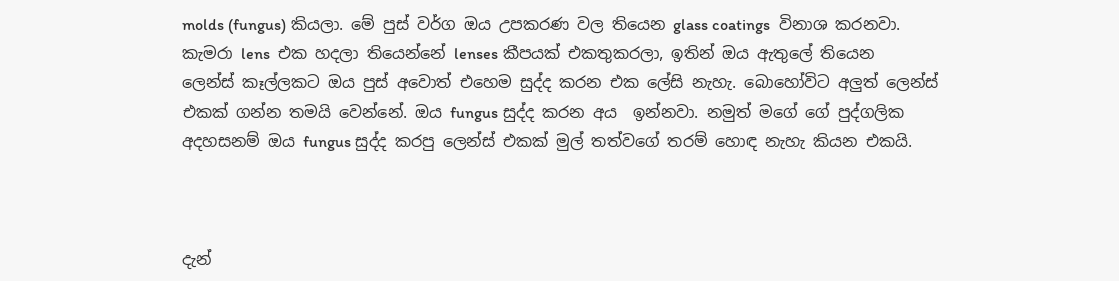molds (fungus) කියලා. මේ පුස් වර්ග ඔය උපකරණ වල තියෙන glass coatings  විනාශ කරනවා.  කැමරා lens  එක හදලා තියෙන්නේ lenses කීපයක් එකතුකරලා, ඉතින් ඔය ඇතුලේ තියෙන ලෙන්ස් කෑල්ලකට ඔය පුස් අවොත් එහෙම සුද්ද කරන එක ලේසි නැහැ. බොහෝවිට අලුත් ලෙන්ස් එකක් ගන්න තමයි වෙන්නේ. ඔය fungus සුද්ද කරන අය  ඉන්නවා. නමුත් මගේ ගේ පුද්ගලික අදහසනම් ඔය fungus සුද්ද කරපු ලෙන්ස් එකක් මුල් තත්වගේ තරම් හොඳ නැහැ කියන එකයි.



දැන්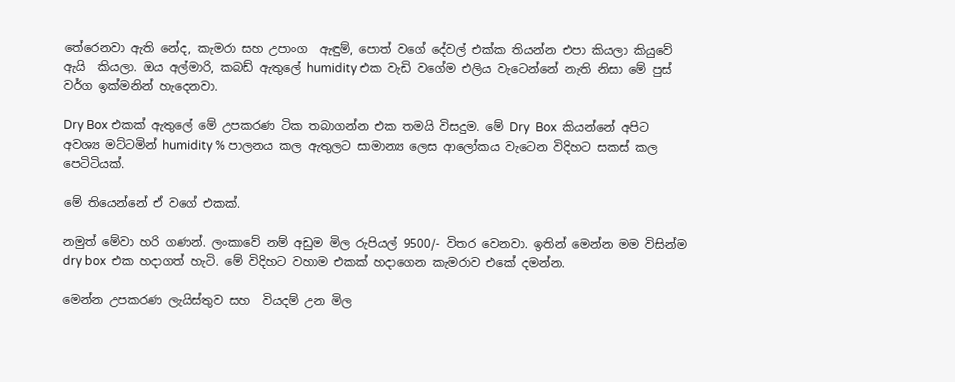තේරෙනවා ඇති නේද, කැමරා සහ උපාංග  ඇඳුම්, පොත් වගේ දේවල් එක්ක තියන්න එපා කියලා කියුවේ ඇයි  කියලා. ඔය අල්මාරි, කබඩ් ඇතුලේ humidity එක වැඩි වගේම එලිය වැටෙන්නේ නැති නිසා මේ පුස් වර්ග ඉක්මනින් හැදෙනවා.

Dry Box එකක් ඇතුලේ මේ උපකරණ ටික තබාගන්න එක තමයි විසදුම. මේ Dry  Box  කියන්නේ අපිට අවශ්‍ය මට්ටමින් humidity % පාලනය කල ඇතුලට සාමාන්‍ය ලෙස ආලෝකය වැටෙන විදිහට සකස් කල පෙටිටියක්.

මේ තියෙන්නේ ඒ වගේ එකක්.

නමුත් මේවා හරි ගණන්. ලංකාවේ නම් අඩුම මිල රුපියල් 9500/- විතර වෙනවා. ඉතින් මෙන්න මම විසින්ම  dry box  එක හදාගත් හැටි. මේ විදිහට වහාම එකක් හදාගෙන කැමරාව එකේ දමන්න.

මෙන්න උපකරණ ලැයිස්තුව සහ  වියදම් උන මිල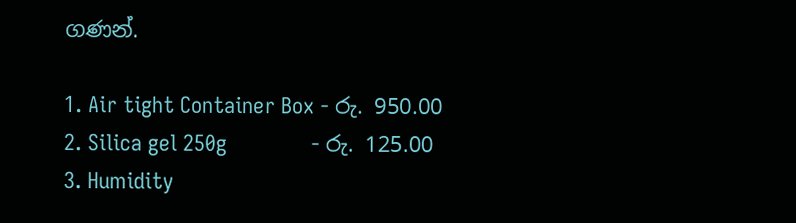ගණන්.

1. Air tight Container Box - රු. 950.00
2. Silica gel 250g              - රු. 125.00
3. Humidity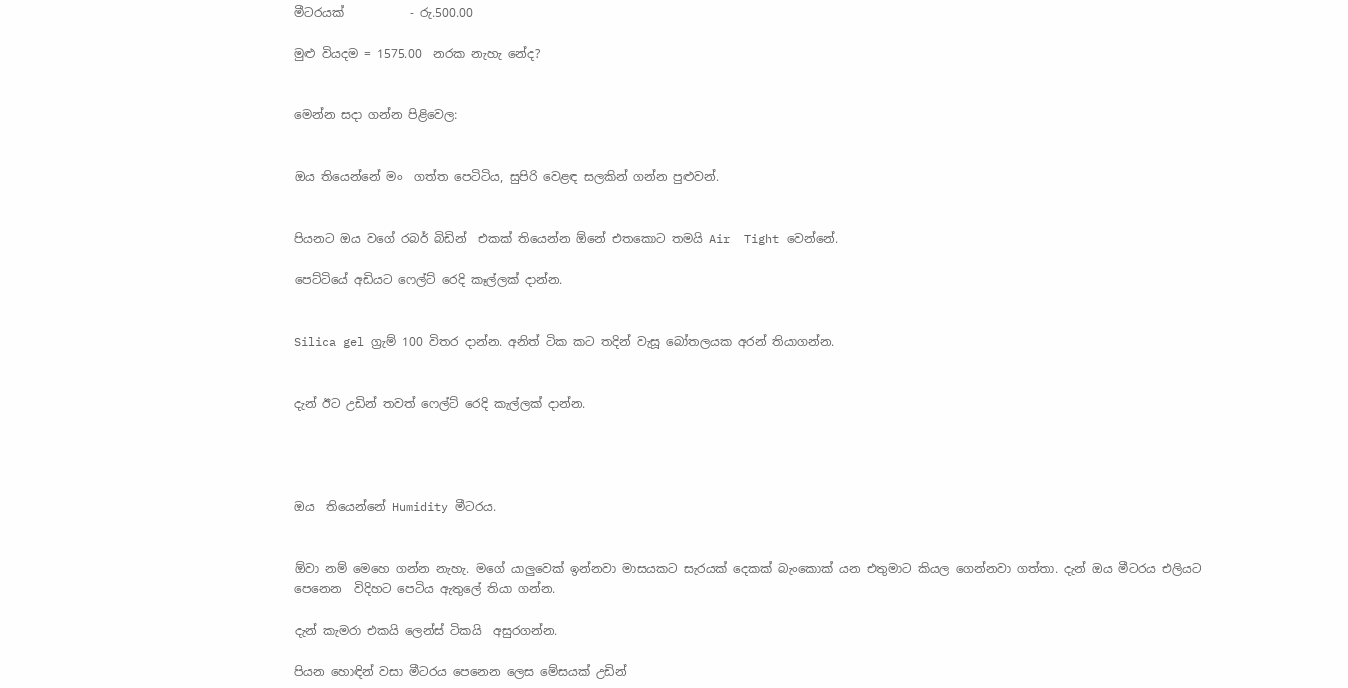මීටරයක්           - රු.500.00

මුළු වියදම = 1575.00  නරක නැහැ නේද?


මෙන්න සදා ගන්න පිළිවෙල:


ඔය තියෙන්නේ මං  ගත්ත පෙටිටිය, සුපිරි වෙළඳ සලකින් ගන්න පුළුවන්.


පියනට ඔය වගේ රබර් බිඩින්  එකක් තියෙන්න ඕනේ එතකොට තමයි Air  Tight වෙන්නේ.

පෙට්ටියේ අඩියට ෆෙල්ට් රෙදි කෑල්ලක් දාන්න.


Silica gel ග්‍රැම් 100 විතර දාන්න. අනිත් ටික කට තදින් වැසූ බෝතලයක අරන් තියාගන්න.


දැන් ඊට උඩින් තවත් ෆෙල්ට් රෙදි කැල්ලක් දාන්න.




ඔය  තියෙන්නේ Humidity මීටරය.


ඕවා නම් මෙහෙ ගන්න නැහැ. මගේ යාලුවෙක් ඉන්නවා මාසයකට සැරයක් දෙකක් බැංකොක් යන එතුමාට කියල ගෙන්නවා ගත්තා. දැන් ඔය මීටරය එලියට පෙනෙන  විදිහට පෙටිය ඇතුලේ තියා ගන්න.

දැන් කැමරා එකයි ලෙන්ස් ටිකයි  අසුරගන්න.

පියන හොඳින් වසා මීටරය පෙනෙන ලෙස මේසයක් උඩින්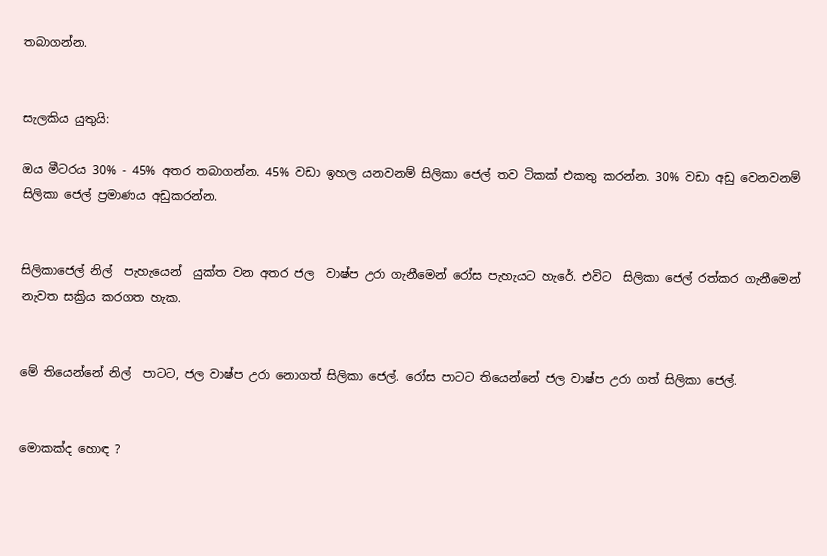තබාගන්න.


සැලකිය යුතුයි:

ඔය මීටරය 30% - 45% අතර තබාගන්න. 45% වඩා ඉහල යනවනම් සිලිකා ජෙල් තව ටිකක් එකතු කරන්න. 30% වඩා අඩු වෙනවනම් සිලිකා ජෙල් ප්‍රමාණය අඩුකරන්න.


සිලිකාජෙල් නිල්  පැහැයෙන්  යුක්ත වන අතර ජල  වාෂ්ප උරා ගැනීමෙන් රෝස පැහැයට හැරේ. එවිට  සිලිකා ජෙල් රත්කර ගැනීමෙන් නැවත සක්‍රිය කරගත හැක.


මේ තියෙන්නේ නිල්  පාටට, ජල වාෂ්ප උරා නොගත් සිලිකා ජෙල්. රෝස පාටට තියෙන්නේ ජල වාෂ්ප උරා ගත් සිලිකා ජෙල්.


මොකක්ද හොඳ ?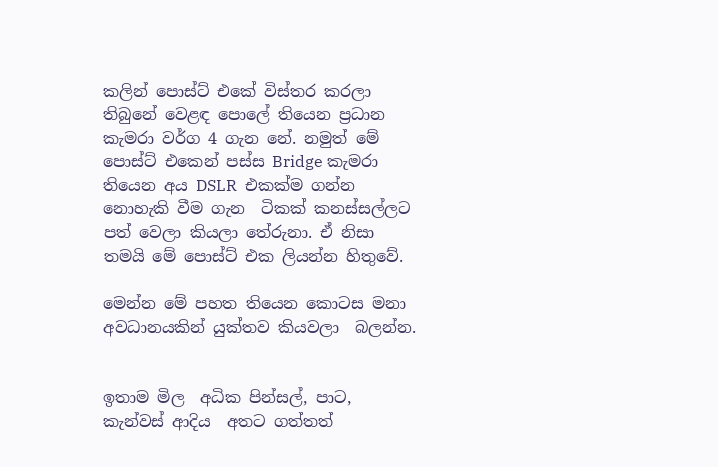කලින් පොස්ට් එකේ විස්තර කරලා තිබුනේ වෙළඳ පොලේ තියෙන ප්‍රධාන කැමරා වර්ග 4 ගැන නේ. නමුත් මේ පොස්ට් එකෙන් පස්ස Bridge කැමරා තියෙන අය DSLR  එකක්ම ගන්න නොහැකි වීම ගැන  ටිකක් කනස්සල්ලට පත් වෙලා කියලා තේරුනා. ඒ නිසා තමයි මේ පොස්ට් එක ලියන්න හිතුවේ.

මෙන්න මේ පහත තියෙන කොටස මනා අවධානයකින් යුක්තව කියවලා  බලන්න.


ඉතාම මිල  අධික පින්සල්, පාට, කැන්වස් ආදිය  අතට ගත්තත්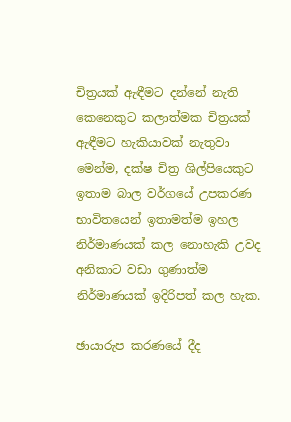චිත්‍රයක් ඇඳීමට දන්නේ නැති කෙනෙකුට කලාත්මක චිත්‍රයක් ඇඳීමට හැකියාවක් නැතුවා මෙන්ම, දක්ෂ චිත්‍ර ශිල්පියෙකුට ඉතාම බාල වර්ගයේ උපකරණ භාවිතයෙන් ඉතාමත්ම ඉහල නිර්මාණයක් කල නොහැකි උවද අනිකාට වඩා ගුණාත්ම නිර්මාණයක් ඉදිරිපත් කල හැක.

ඡායාරුප කරණයේ දීද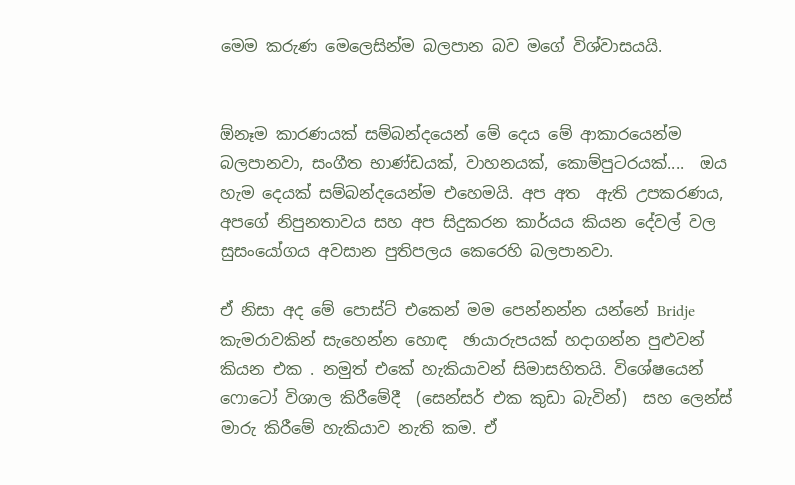මෙම කරුණ මෙලෙසින්ම බලපාන බව මගේ විශ්වාසයයි.


ඕනෑම කාරණයක් සම්බන්දයෙන් මේ දෙය මේ ආකාරයෙන්ම බලපානවා, සංගීත භාණ්ඩයක්, වාහනයක්, කොම්පුටරයක්....  ඔය හැම දෙයක් සම්බන්දයෙන්ම එහෙමයි. අප අත  ඇති උපකරණය, අපගේ නිපුනතාවය සහ අප සිදුකරන කාර්යය කියන දේවල් වල සුසංයෝගය අවසාන පුතිපලය කෙරෙහි බලපානවා.

ඒ නිසා අද මේ පොස්ට් එකෙන් මම පෙන්නන්න යන්නේ Bridje  කැමරාවකින් සැහෙන්න හොඳ  ඡායාරුපයක් හදාගන්න පුළුවන් කියන එක . නමුත් එකේ හැකියාවන් සිමාසහිතයි. විශේෂයෙන් ෆොටෝ විශාල කිරීමේදී  (සෙන්සර් එක කුඩා බැවින්)  සහ ලෙන්ස් මාරු කිරීමේ හැකියාව නැති කම. ඒ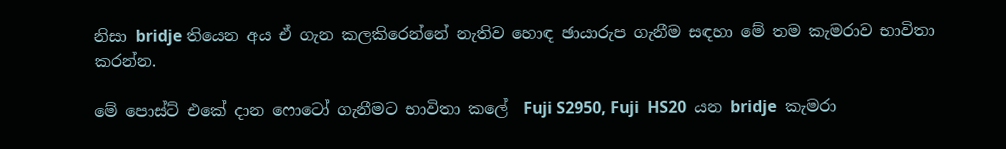නිසා bridje තියෙන අය ඒ ගැන කලකිරෙන්නේ නැතිව හොඳ ඡායාරුප ගැනීම සඳහා මේ තම කැමරාව භාවිතා කරන්න.

මේ පොස්ට් එකේ දාන ෆොටෝ ගැනීමට භාවිතා කලේ  Fuji S2950, Fuji  HS20  යන bridje  කැමරා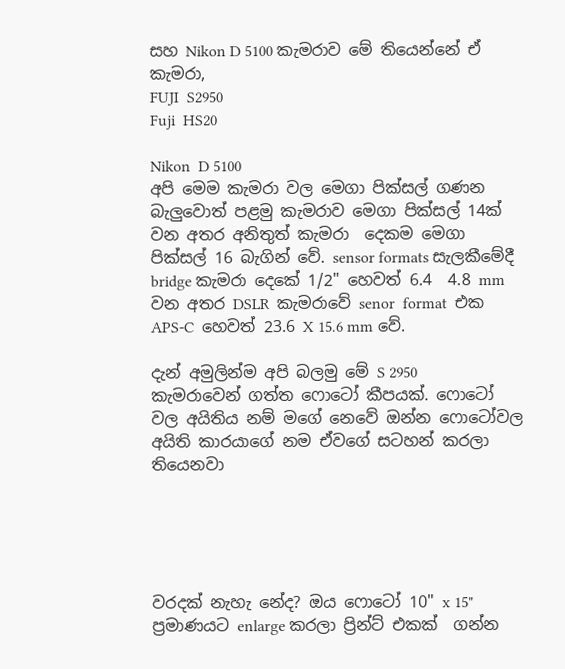සහ Nikon D 5100 කැමරාව මේ තියෙන්නේ ඒ කැමරා,
FUJI  S2950
Fuji  HS20

Nikon  D 5100
අපි මෙම කැමරා වල මෙගා පික්සල් ගණන බැලුවොත් පළමු කැමරාව මෙගා පික්සල් 14ක්  වන අතර අනිතුත් කැමරා  දෙකම මෙගා පික්සල් 16 බැගින් වේ. sensor formats සැලකීමේදී bridge කැමරා දෙකේ 1/2" හෙවත් 6.4  4.8 mm  වන අතර DSLR  කැමරාවේ senor  format  එක APS-C  හෙවත් 23.6 X 15.6 mm වේ.

දැන් අමුලින්ම අපි බලමු මේ S 2950 කැමරාවෙන් ගත්ත ෆොටෝ කීපයක්. ෆොටෝ වල අයිතිය නම් මගේ නෙවේ ඔන්න ෆොටෝවල අයිති කාරයාගේ නම ඒවගේ සටහන් කරලා තියෙනවා





වරදක් නැහැ නේද? ඔය ෆොටෝ 10" x 15" ප්‍රමාණයට enlarge කරලා ප්‍රින්ට් එකක්  ගන්න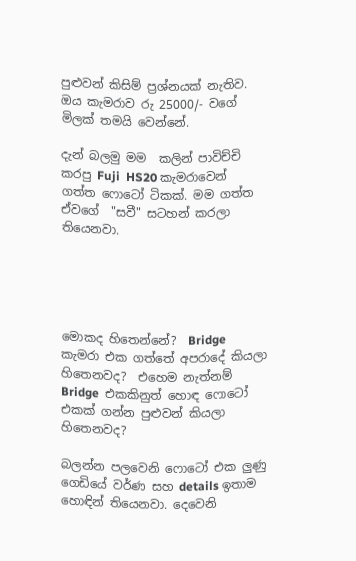පුළුවන් කිසිම් ප්‍රශ්නයක් නැතිව. ඔය කැමරාව රු 25000/- වගේ මිලක් තමයි වෙන්නේ.

දැන් බලමු මම  කලින් පාවිච්චි කරපු Fuji  HS20 කැමරාවෙන් ගත්ත ෆොටෝ ටිකක්. මම ගත්ත  ඒවගේ  "සවී" සටහන් කරලා තියෙනවා.





මොකද හිතෙන්නේ?  Bridge  කැමරා එක ගත්තේ අපරාදේ කියලා හිතෙනවද?  එහෙම නැත්නම් Bridge  එකකිනුත් හොඳ ෆොටෝ එකක් ගන්න පුළුවන් කියලා හිතෙනවද?

බලන්න පලවෙනි ෆොටෝ එක ලුණු ගෙඩියේ වර්ණ සහ details ඉතාම හොඳින් තියෙනවා. දෙවෙනි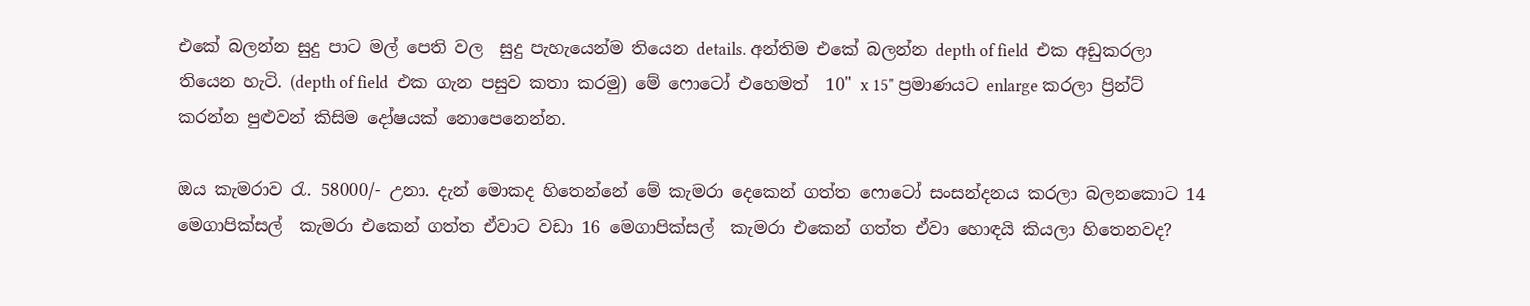එකේ බලන්න සුදු පාට මල් පෙති වල  සුදු පැහැයෙන්ම තියෙන details. අන්තිම එකේ බලන්න depth of field  එක අඩුකරලා තියෙන හැටි. (depth of field  එක ගැන පසුව කතා කරමු) මේ ෆොටෝ එහෙමත්  10" x 15" ප්‍රමාණයට enlarge කරලා ප්‍රින්ට් කරන්න පුළුවන් කිසිම දෝෂයක් නොපෙනෙන්න.

ඔය කැමරාව රැ. 58000/- උනා. දැන් මොකද හිතෙන්නේ මේ කැමරා දෙකෙන් ගත්ත ෆොටෝ සංසන්දනය කරලා බලනකොට 14 මෙගාපික්සල්  කැමරා එකෙන් ගත්ත ඒවාට වඩා 16 මෙගාපික්සල්  කැමරා එකෙන් ගත්ත ඒවා හොඳයි කියලා හිතෙනවද?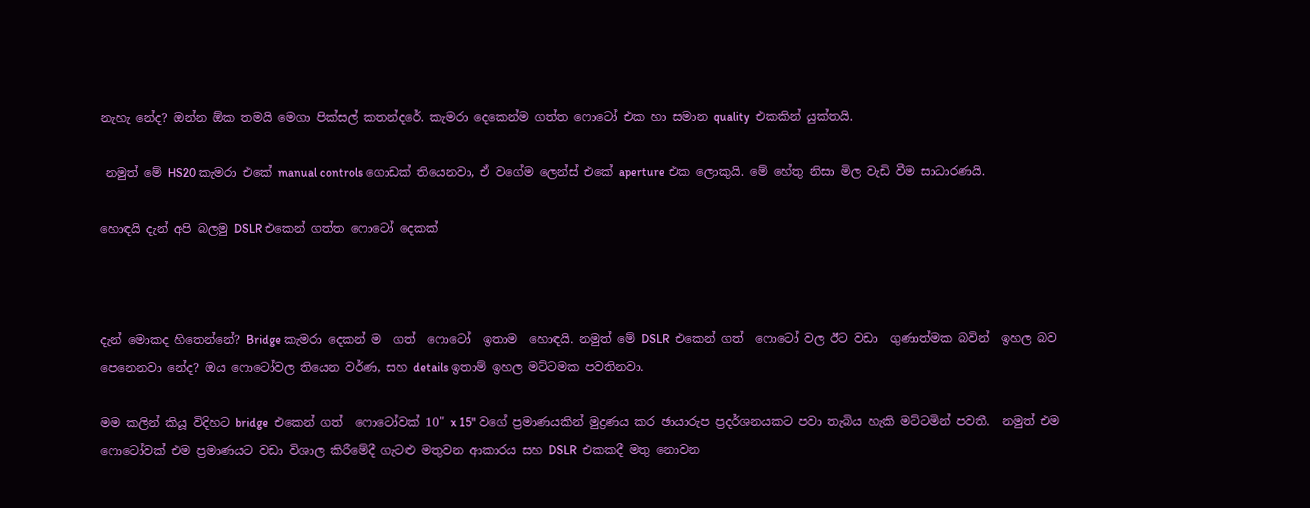නැහැ නේද? ඔන්න ඕක තමයි මෙගා පික්සල් කතන්දරේ. කැමරා දෙකෙන්ම ගත්ත ෆොටෝ එක හා සමාන quality  එකකින් යුක්තයි.

 නමුත් මේ HS20 කැමරා එකේ manual controls ගොඩක් තියෙනවා, ඒ වගේම ලෙන්ස් එකේ aperture එක ලොකුයි. මේ හේතු නිසා මිල වැඩි වීම සාධාරණයි.

හොඳයි දැන් අපි බලමු DSLR එකෙන් ගත්ත ෆොටෝ දෙකක්



දැන් මොකද හිතෙන්නේ? Bridge කැමරා දෙකන් ම  ගත්  ෆොටෝ  ඉතාම  හොඳයි. නමුත් මේ DSLR  එකෙන් ගත්  ෆොටෝ වල ඊට වඩා  ගුණාත්මක බවින්  ඉහල බව පෙනෙනවා නේද? ඔය ෆොටෝවල තියෙන වර්ණ, සහ details ඉතාම් ඉහල මට්ටමක පවතිනවා.

මම කලින් කියූ විදිහට bridge  එකෙන් ගත්  ෆොටෝවක් 10" x 15" වගේ ප්‍රමාණයකින් මුද්‍රණය කර ඡායාරුප ප්‍රදර්ශනයකට පවා තැබිය හැකි මට්ටමින් පවතී.  නමුත් එම ෆොටෝවක් එම ප්‍රමාණයට වඩා විශාල කිරීමේදී ගැටළු මතුවන ආකාරය සහ DSLR  එකකදී මතු නොවන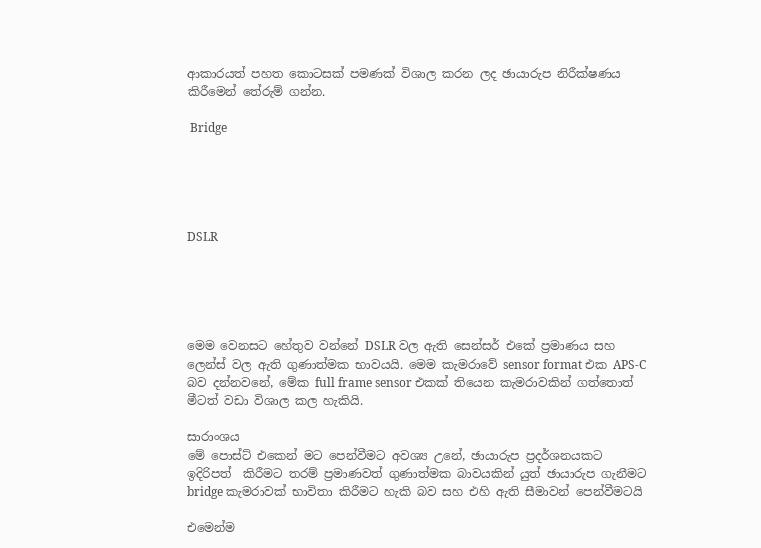ආකාරයත් පහත කොටසක් පමණක් විශාල කරන ලද ඡායාරුප නිරීක්ෂණය  කිරීමෙන් තේරුම් ගන්න.

 Bridge





DSLR





මෙම වෙනසට හේතුව වන්නේ DSLR වල ඇති සෙන්සර් එකේ ප්‍රමාණය සහ ලෙන්ස් වල ඇති ගුණාත්මක භාවයයි. මෙම කැමරාවේ sensor format එක APS-C බව දන්නවනේ, මේක full frame sensor එකක් තියෙන කැමරාවකින් ගත්තොත් මීටත් වඩා විශාල කල හැකියි.

සාරාංශය
මේ පොස්ට් එකෙන් මට පෙන්වීමට අවශ්‍ය උනේ, ඡායාරුප ප්‍රදර්ශනයකට ඉදිරිපත්  කිරීමට තරම් ප්‍රමාණවත් ගුණාත්මක බාවයකින් යුත් ඡායාරුප ගැනීමට bridge කැමරාවක් භාවිතා කිරීමට හැකි බව සහ එහි ඇති සීමාවන් පෙන්වීමටයි

එමෙන්ම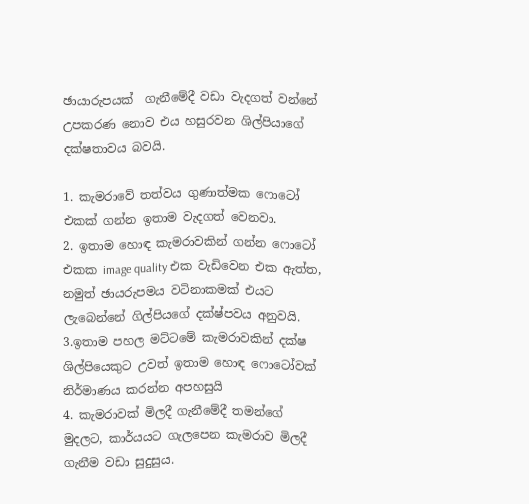ඡායාරුපයක්  ගැනීමේදී වඩා වැදගත් වන්නේ උපකරණ නොව එය හසුරවන ශිල්පියාගේ දක්ෂතාවය බවයි.

1. කැමරාවේ තත්වය ගුණාත්මක ෆොටෝ එකක් ගන්න ඉතාම වැදගත් වෙනවා.
2. ඉතාම හොඳ කැමරාවකින් ගන්න ෆොටෝ එකක image quality එක වැඩිවෙන එක ඇත්ත, නමුත් ඡායරුපමය වටිනාකමක් එයට ලැබෙන්නේ ගිල්පියගේ දක්ෂ්පවය අනුවයි.
3.ඉතාම පහල මට්ටමේ කැමරාවකින් දක්ෂ ශිල්පියෙකුට උවත් ඉතාම හොඳ ෆොටෝවක් නිර්මාණය කරන්න අපහසුයි
4. කැමරාවක් මිලදී ගැනීමේදී තමන්ගේ මුදලට, කාර්යයට ගැලපෙන කැමරාව මිලදී ගැනීම වඩා සුදුසුය.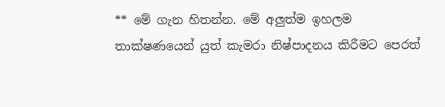** මේ ගැන හිතන්න. මේ අලුත්ම ඉහලම තාක්ෂණයෙන් යුත් කැමරා නිෂ්පාදනය කිරීමට පෙරත්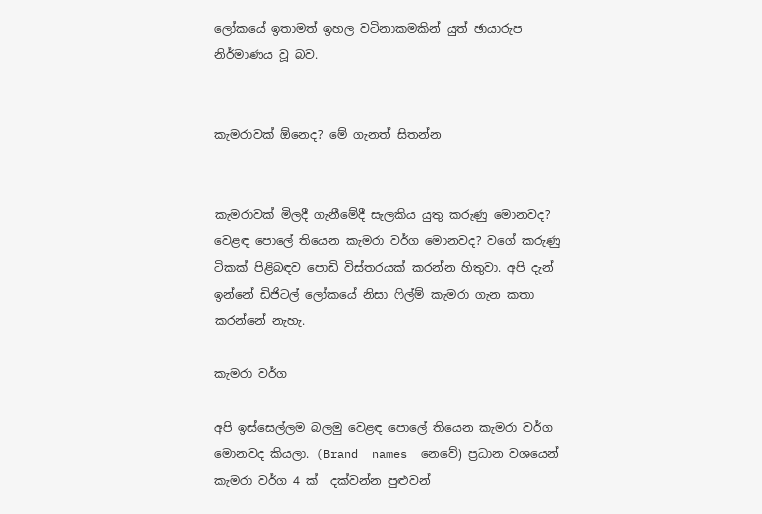ලෝකයේ ඉතාමත් ඉහල වටිනාකමකින් යුත් ඡායාරුප නිර්මාණය වූ බව.


කැමරාවක් ඕනෙද? මේ ගැනත් සිතන්න


කැමරාවක් මිලදී ගැනීමේදී සැලකිය යුතු කරුණු මොනවද? වෙළඳ පොලේ තියෙන කැමරා වර්ග මොනවද? වගේ කරුණු  ටිකක් පිළිබඳව පොඩි විස්තරයක් කරන්න හිතුවා. අපි දැන් ඉන්නේ ඩිජිටල් ලෝකයේ නිසා ෆිල්ම් කැමරා ගැන කතා කරන්නේ නැහැ.

කැමරා වර්ග

අපි ඉස්සෙල්ලම බලමු වෙළඳ පොලේ තියෙන කැමරා වර්ග මොනවද කියලා. (Brand  names  නෙවේ) ප්‍රධාන වශයෙන් කැමරා වර්ග 4 ක්  දක්වන්න පුළුවන්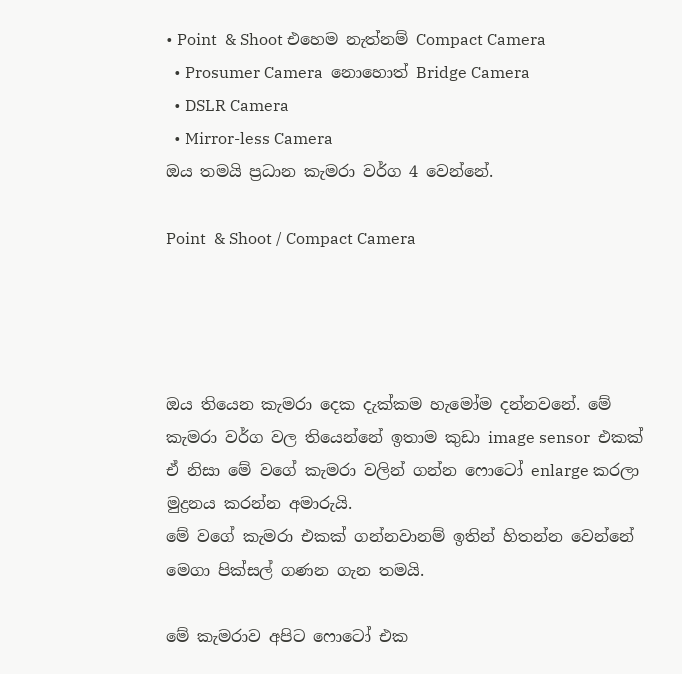• Point  & Shoot එහෙම නැත්නම් Compact Camera
  • Prosumer Camera  නොහොත් Bridge Camera
  • DSLR Camera
  • Mirror-less Camera
ඔය තමයි ප්‍රධාන කැමරා වර්ග 4 වෙන්නේ.

Point  & Shoot / Compact Camera




ඔය තියෙන කැමරා දෙක දැක්කම හැමෝම දන්නවනේ. මේ කැමරා වර්ග වල තියෙන්නේ ඉතාම කුඩා image sensor  එකක් ඒ නිසා මේ වගේ කැමරා වලින් ගන්න ෆොටෝ enlarge කරලා මුද්‍රනය කරන්න අමාරුයි.
මේ වගේ කැමරා එකක් ගන්නවානම් ඉතින් හිතන්න වෙන්නේ මෙගා පික්සල් ගණන ගැන තමයි.

මේ කැමරාව අපිට ෆොටෝ එක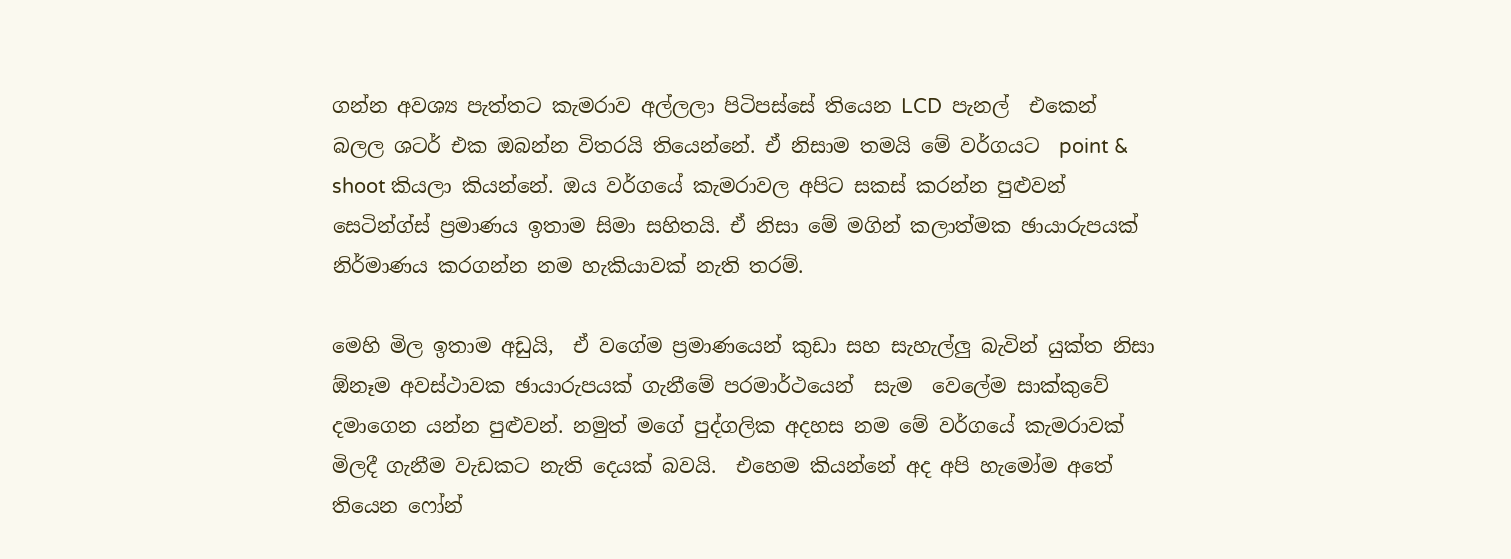ගන්න අවශ්‍ය පැත්තට කැමරාව අල්ලලා පිටිපස්සේ තියෙන LCD  පැනල්  එකෙන් බලල ශටර් එක ඔබන්න විතරයි තියෙන්නේ. ඒ නිසාම තමයි මේ වර්ගයට  point & shoot කියලා කියන්නේ. ඔය වර්ගයේ කැමරාවල අපිට සකස් කරන්න පුළුවන් සෙටින්ග්ස් ප්‍රමාණය ඉතාම සිමා සහිතයි. ඒ නිසා මේ මගින් කලාත්මක ඡායාරුපයක් නිර්මාණය කරගන්න නම හැකියාවක් නැති තරම්.

මෙහි මිල ඉතාම අඩුයි,  ඒ වගේම ප්‍රමාණයෙන් කුඩා සහ සැහැල්ලු බැවින් යුක්ත නිසා ඕනෑම අවස්ථාවක ඡායාරුපයක් ගැනීමේ පරමාර්ථයෙන්  සැම  වෙලේම සාක්කුවේ දමාගෙන යන්න පුළුවන්. නමුත් මගේ පුද්ගලික අදහස නම මේ වර්ගයේ කැමරාවක් මිලදී ගැනීම වැඩකට නැති දෙයක් බවයි.  එහෙම කියන්නේ අද අපි හැමෝම අතේ තියෙන ෆෝන්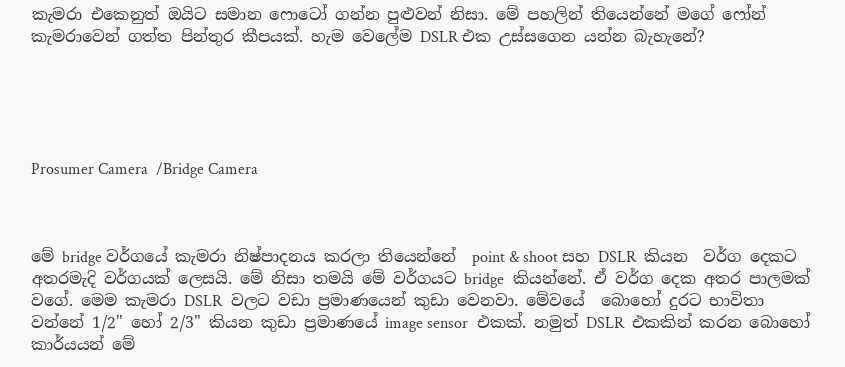කැමරා එකෙනුත් ඔයිට සමාන ෆොටෝ ගන්න පුළුවන් නිසා. මේ පහලින් තියෙන්නේ මගේ ෆෝන් කැමරාවෙන් ගත්ත පින්තුර කීපයක්. හැම වෙලේම DSLR එක උස්සගෙන යන්න බැහැනේ?





Prosumer Camera  /Bridge Camera



මේ bridge වර්ගයේ කැමරා නිෂ්පාදනය කරලා තියෙන්නේ  point & shoot සහ DSLR  කියන  වර්ග දෙකට අතරමැදි වර්ගයක් ලෙසයි. මේ නිසා තමයි මේ වර්ගයට bridge  කියන්නේ. ඒ වර්ග දෙක අතර පාලමක් වගේ. මෙම කැමරා DSLR  වලට වඩා ප්‍රමාණයෙන් කුඩා වෙනවා. මේවයේ  බොහෝ දුරට භාවිතා වන්නේ 1/2" හෝ 2/3" කියන කුඩා ප්‍රමාණයේ image sensor  එකක්. නමුත් DSLR  එකකින් කරන බොහෝ කාර්යයන් මේ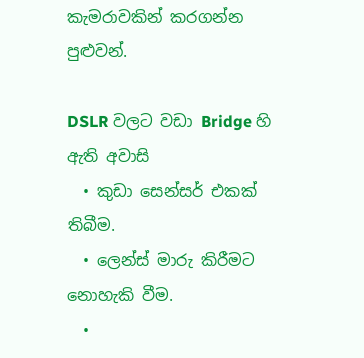කැමරාවකින් කරගන්න පුළුවන්.

DSLR වලට වඩා Bridge හි ඇති අවාසි
  • කුඩා සෙන්සර් එකක් තිබීම.
  • ලෙන්ස් මාරු කිරීමට නොහැකි වීම.
  •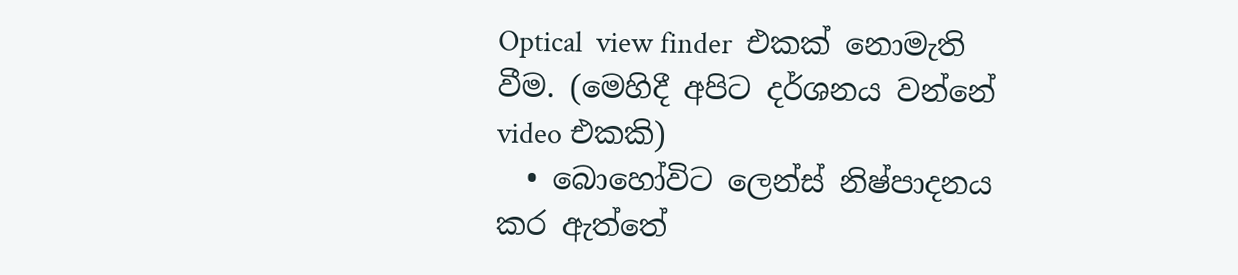Optical  view finder  එකක් නොමැති වීම. (මෙහිදී අපිට දර්ශනය වන්නේ video එකකි)
  • බොහෝවිට ලෙන්ස් නිෂ්පාදනය කර ඇත්තේ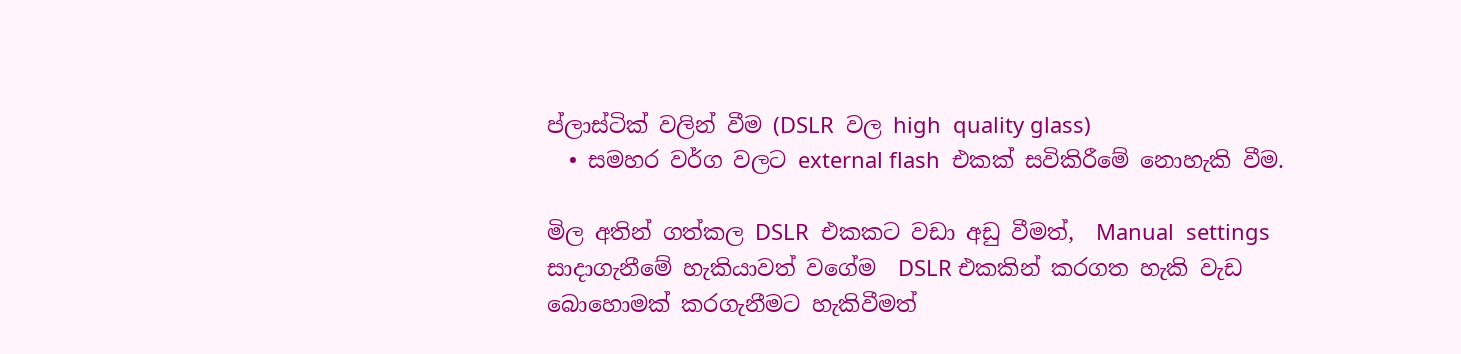ප්ලාස්ටික් වලින් වීම (DSLR  වල high  quality glass)
  • සමහර වර්ග වලට external flash  එකක් සවිකිරීමේ නොහැකි වීම.

මිල අතින් ගත්කල DSLR  එකකට වඩා අඩු වීමත්,  Manual  settings සාදාගැනීමේ හැකියාවත් වගේම  DSLR එකකින් කරගත හැකි වැඩ බොහොමක් කරගැනීමට හැකිවීමත්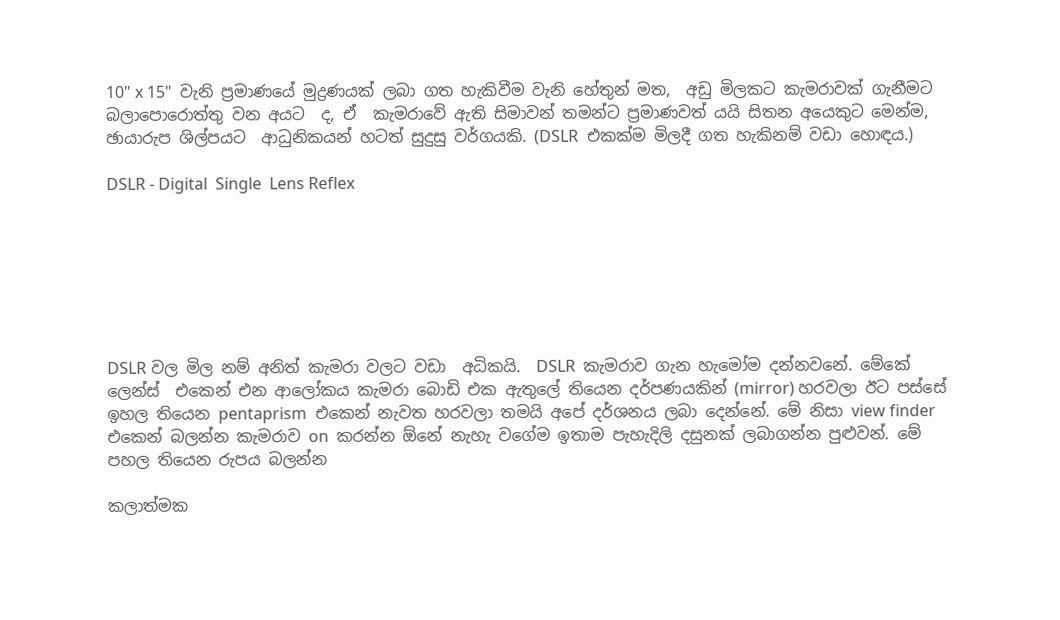10" x 15"  වැනි ප්‍රමාණයේ මුද්‍රණයක් ලබා ගත හැකිවීම වැනි හේතුන් මත,  අඩු මිලකට කැමරාවක් ගැනීමට බලාපොරොත්තු වන අයට  ද, ඒ  කැමරාවේ ඇති සිමාවන් තමන්ට ප්‍රමාණවත් යයි සිතන අයෙකුට මෙන්ම, ඡායාරුප ශිල්පයට  ආධුනිකයන් හටත් සුදුසු වර්ගයකි. (DSLR  එකක්ම මිලදී ගත හැකිනම් වඩා හොඳය.)

DSLR - Digital  Single  Lens Reflex







DSLR වල මිල නම් අනිත් කැමරා වලට වඩා  අධිකයි.  DSLR  කැමරාව ගැන හැමෝම දන්නවනේ. මේකේ ලෙන්ස්  එකෙන් එන ආලෝකය කැමරා බොඩි එක ඇතුලේ තියෙන දර්පණයකින් (mirror) හරවලා ඊට පස්සේ ඉහල තියෙන pentaprism  එකෙන් නැවත හරවලා තමයි අපේ දර්ශනය ලබා දෙන්නේ. මේ නිසා view finder  එකෙන් බලන්න කැමරාව on  කරන්න ඕනේ නැහැ වගේම ඉතාම පැහැදිලි දසුනක් ලබාගන්න පුළුවන්. මේ පහල තියෙන රුපය බලන්න

කලාත්මක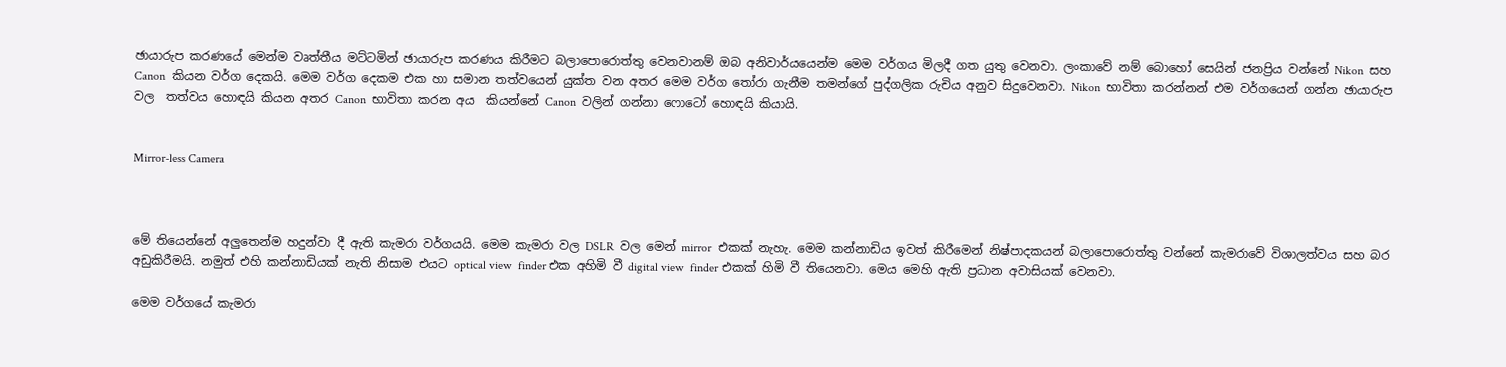ඡායාරුප කරණයේ මෙන්ම වෘත්තීය මට්ටමින් ඡායාරුප කරණය කිරීමට බලාපොරොත්තු වෙනවානම් ඔබ අනිවාර්යයෙන්ම මෙම වර්ගය මිලදී ගත යුතු වෙනවා. ලංකාවේ නම් බොහෝ සෙයින් ජනප්‍රිය වන්නේ Nikon  සහ Canon  කියන වර්ග දෙකයි. මෙම වර්ග දෙකම එක හා සමාන තත්වයෙන් යුක්ත වන අතර මෙම වර්ග තෝරා ගැනීම තමන්ගේ පුද්ගලික රුචිය අනුව සිදුවෙනවා. Nikon  භාවිතා කරන්නන් එම වර්ගයෙන් ගන්න ඡායාරුප වල  තත්වය හොඳයි කියන අතර Canon  භාවිතා කරන අය  කියන්නේ Canon  වලින් ගන්නා ෆොටෝ හොඳයි කියායි.


Mirror-less Camera



මේ තියෙන්නේ අලුතෙන්ම හදුන්වා දී ඇති කැමරා වර්ගයයි. මෙම කැමරා වල DSLR  වල මෙන් mirror  එකක් නැහැ. මෙම කන්නාඩිය ඉවත් කිරීමෙන් නිෂ්පාදකයන් බලාපොරොත්තු වන්නේ කැමරාවේ විශාලත්වය සහ බර අඩුකිරීමයි. නමුත් එහි කන්නාඩියක් නැති නිසාම එයට optical view  finder එක අහිමි වී digital view  finder එකක් හිමි වී තියෙනවා. මෙය මෙහි ඇති ප්‍රධාන අවාසියක් වෙනවා.

මෙම වර්ගයේ කැමරා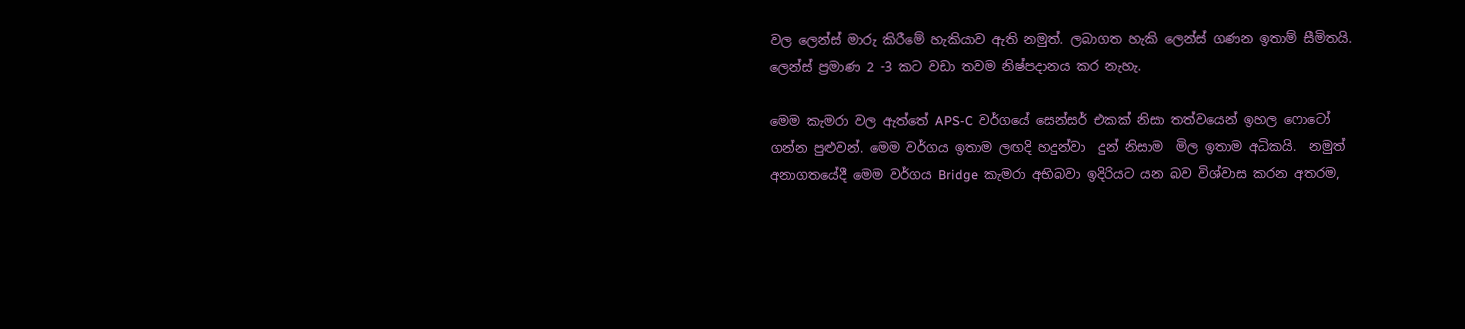වල ලෙන්ස් මාරු කිරීමේ හැකියාව ඇති නමුත්. ලබාගත හැකි ලෙන්ස් ගණන ඉතාම් සීමිතයි. ලෙන්ස් ප්‍රමාණ 2 -3 කට වඩා තවම නිෂ්පදානය කර නැහැ.

මෙම කැමරා වල ඇත්තේ APS-C  වර්ගයේ සෙන්සර් එකක් නිසා තත්වයෙන් ඉහල ෆොටෝ ගන්න පුළුවන්. මෙම වර්ගය ඉතාම ලඟදි හදුන්වා  දුන් නිසාම  මිල ඉතාම අධිකයි.  නමුත් අනාගතයේදී මෙම වර්ගය Bridge  කැමරා අභිබවා ඉදිරියට යන බව විශ්වාස කරන අතරම,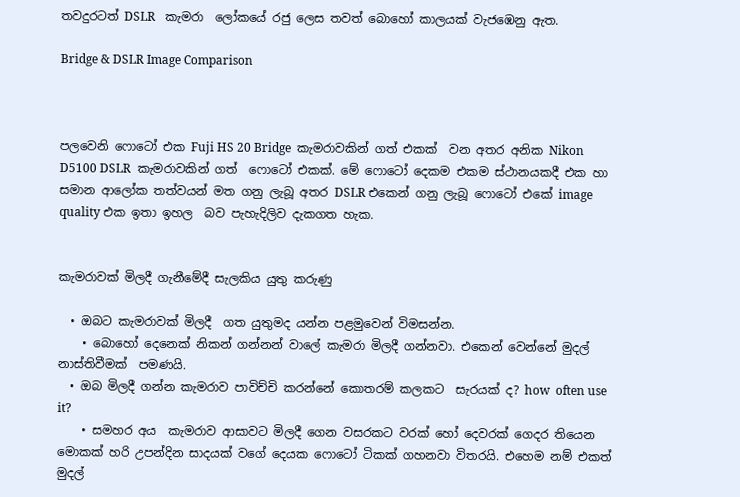තවදුරටත් DSLR   කැමරා  ලෝකයේ රජු ලෙස තවත් බොහෝ කාලයක් වැජඹෙනු ඇත.

Bridge & DSLR Image Comparison



පලවෙනි ෆොටෝ එක Fuji HS 20 Bridge  කැමරාවකින් ගත් එකක්  වන අතර අනික Nikon D5100 DSLR  කැමරාවකින් ගත්  ෆොටෝ එකක්. මේ ෆොටෝ දෙකම එකම ස්ථානයකදී එක හා සමාන ආලෝක තත්වයන් මත ගනු ලැබූ අතර DSLR එකෙන් ගනු ලැබූ ෆොටෝ එකේ image quality එක ඉතා ඉහල  බව පැහැදිලිව දැකගත හැක.


කැමරාවක් මිලදී ගැනීමේදී සැලකිය යුතු කරුණු

  • ඔබට කැමරාවක් මිලදී  ගත යුතුමද යන්න පළමුවෙන් විමසන්න.
    • බොහෝ දෙනෙක් නිකන් ගන්නන් වාලේ කැමරා මිලදී ගන්නවා. එකෙන් වෙන්නේ මුදල් නාස්තිවීමක්  පමණයි.
  • ඔබ මිලදී ගන්න කැමරාව පාවිච්චි කරන්නේ කොතරම් කලකට  සැරයක් ද? how  often use it?
    • සමහර අය  කැමරාව ආසාවට මිලදී ගෙන වසරකට වරක් හෝ දෙවරක් ගෙදර තියෙන මොකක් හරි උපන්දින සාදයක් වගේ දෙයක ෆොටෝ ටිකක් ගහනවා විතරයි. එහෙම නම් එකත් මුදල්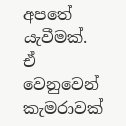අපතේ යැවීමක්. ඒ වෙනුවෙන් කැමරාවක්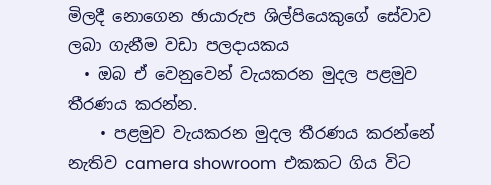මිලදී නොගෙන ඡායාරුප ශිල්පියෙකුගේ සේවාව ලබා ගැනීම වඩා පලදායකය
  • ඔබ ඒ වෙනුවෙන් වැයකරන මුදල පළමුව තීරණය කරන්න.
    • පළමුව වැයකරන මුදල තීරණය කරන්නේ නැතිව camera showroom  එකකට ගිය විට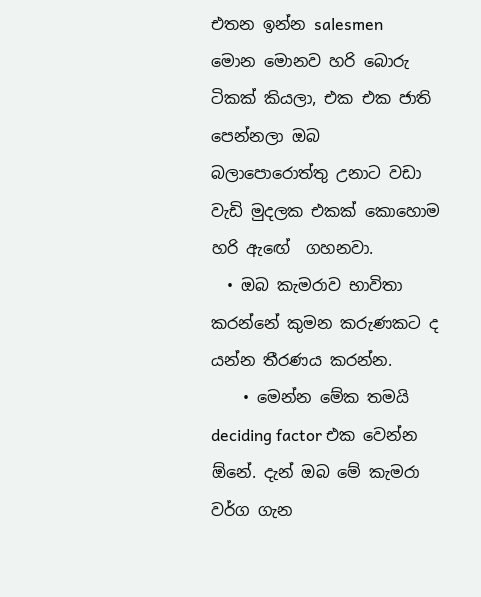එතන ඉන්න salesmen  මොන මොනව හරි බොරු  ටිකක් කියලා, එක එක ජාති පෙන්නලා ඔබ බලාපොරොත්තු උනාට වඩා වැඩි මුදලක එකක් කොහොම හරි ඇඟේ  ගහනවා.
  • ඔබ කැමරාව භාවිතා කරන්නේ කුමන කරුණකට ද යන්න තීරණය කරන්න.
    • මෙන්න මේක තමයි deciding factor එක වෙන්න ඕනේ. දැන් ඔබ මේ කැමරා වර්ග ගැන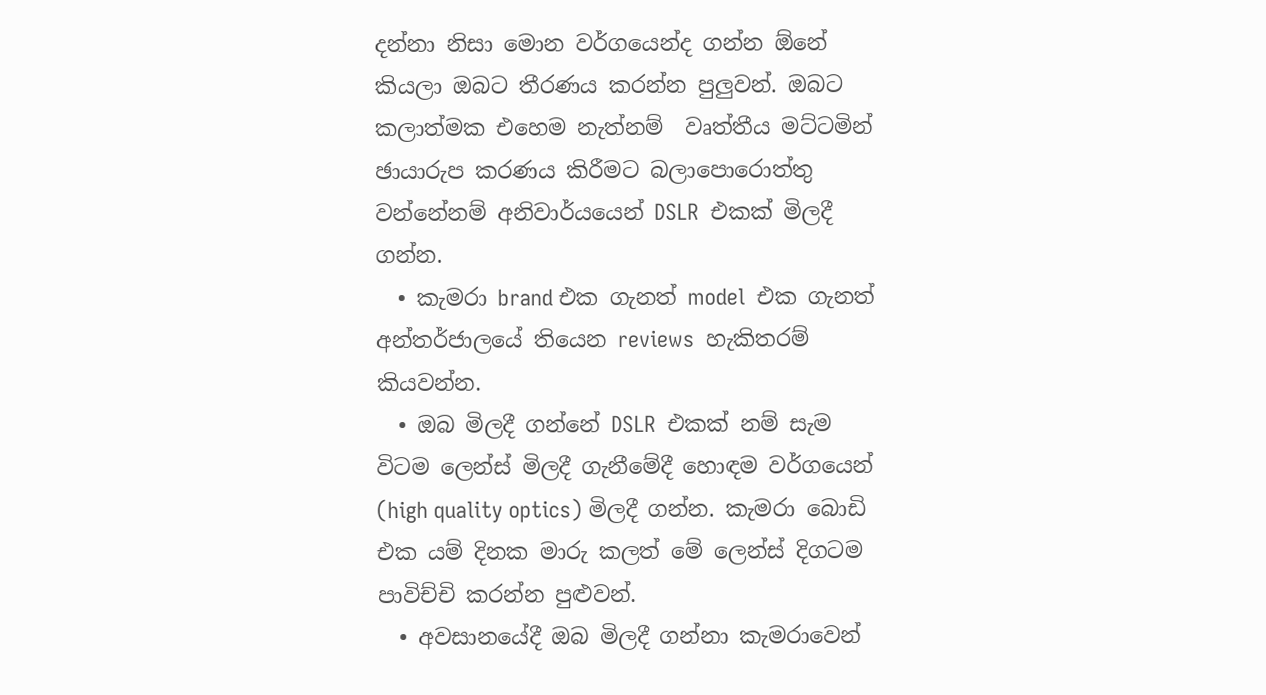දන්නා නිසා මොන වර්ගයෙන්ද ගන්න ඕනේ කියලා ඔබට තීරණය කරන්න පුලුවන්. ඔබට කලාත්මක එහෙම නැත්නම්  වෘත්තීය මට්ටමින් ඡායාරුප කරණය කිරීමට බලාපොරොත්තු වන්නේනම් අනිවාර්යයෙන් DSLR  එකක් මිලදී ගන්න.
  • කැමරා brand එක ගැනත් model  එක ගැනත් අන්තර්ජාලයේ තියෙන reviews  හැකිතරම් කියවන්න.
  • ඔබ මිලදී ගන්නේ DSLR  එකක් නම් සැම විටම ලෙන්ස් මිලදී ගැනීමේදී හොඳම වර්ගයෙන් (high quality optics) මිලදී ගන්න. කැමරා බොඩි එක යම් දිනක මාරු කලත් මේ ලෙන්ස් දිගටම පාවිච්චි කරන්න පුළුවන්.
  • අවසානයේදී ඔබ මිලදී ගන්නා කැමරාවෙන්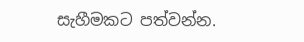සැහීමකට පත්වන්න.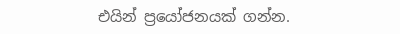එයින් ප්‍රයෝජනයක් ගන්න.